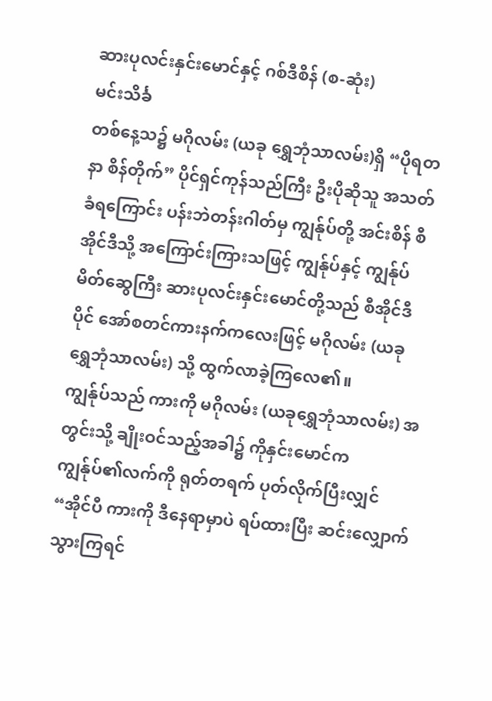ဆားပုလင်းနှင်းမောင်နှင့် ဂစ်ဒီစိန် (စ-ဆုံး)
မင်းသိင်္ခ
တစ်နေ့သ၌ မဂိုလမ်း (ယခု ရွှေဘုံသာလမ်း)ရှိ “ပိုရတနာ စိန်တိုက်” ပိုင်ရှင်ကုန်သည်ကြီး ဦးပိုဆိုသူ အသတ်ခံရကြောင်း ပန်းဘဲတန်းဂါတ်မှ ကျွန်ုပ်တို့ အင်းစိန် စီအိုင်ဒီသို့ အကြောင်းကြားသဖြင့် ကျွန်ုပ်နှင့် ကျွန်ုပ်မိတ်ဆွေကြီး ဆားပုလင်းနှင်းမောင်တို့သည် စီအိုင်ဒီပိုင် အော်စတင်ကားနက်ကလေးဖြင့် မဂိုလမ်း (ယခု ရွှေဘုံသာလမ်း) သို့ ထွက်လာခဲ့ကြလေ၏။
ကျွန်ုပ်သည် ကားကို မဂိုလမ်း (ယခုရွှေဘုံသာလမ်း) အတွင်းသို့ ချိုးဝင်သည့်အခါ၌ ကိုနှင်းမောင်က ကျွန်ုပ်၏လက်ကို ရုတ်တရက် ပုတ်လိုက်ပြီးလျှင်
“အိုင်ပီ ကားကို ဒီနေရာမှာပဲ ရပ်ထားပြီး ဆင်းလျှောက်သွားကြရင်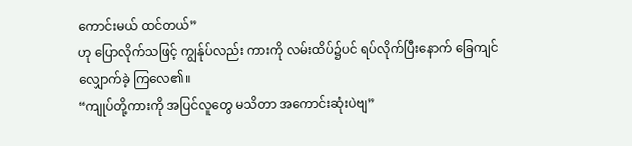ကောင်းမယ် ထင်တယ်”
ဟု ပြောလိုက်သဖြင့် ကျွန်ုပ်လည်း ကားကို လမ်းထိပ်၌ပင် ရပ်လိုက်ပြီးနောက် ခြေကျင် လျှောက်ခဲ့ ကြလေ၏။
“ကျုပ်တို့ကားကို အပြင်လူတွေ မသိတာ အကောင်းဆုံးပဲဗျ”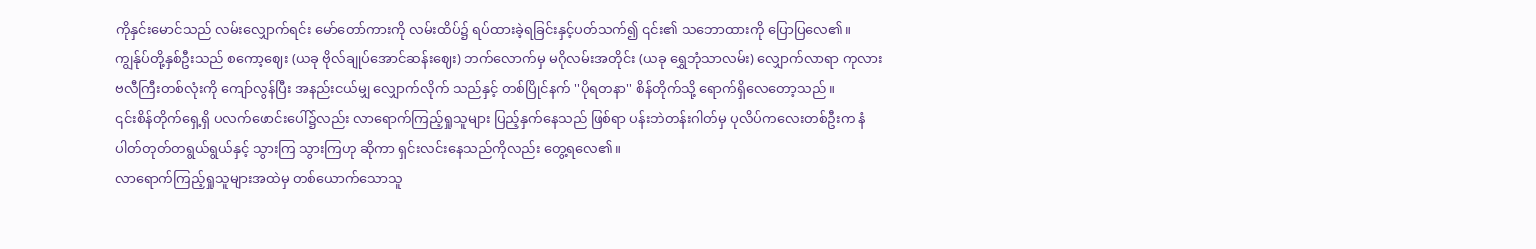ကိုနှင်းမောင်သည် လမ်းလျှောက်ရင်း မော်တော်ကားကို လမ်းထိပ်၌ ရပ်ထားခဲ့ရခြင်းနှင့်ပတ်သက်၍ ၎င်း၏ သဘောထားကို ပြောပြလေ၏။
ကျွန်ုပ်တို့နှစ်ဦးသည် စကော့ဈေး (ယခု ဗိုလ်ချုပ်အောင်ဆန်းဈေး) ဘက်လောက်မှ မဂိုလမ်းအတိုင်း (ယခု ရွှေဘုံသာလမ်း) လျှောက်လာရာ ကုလားဗလီကြီးတစ်လုံးကို ကျော်လွန်ပြီး အနည်းငယ်မျှ လျှောက်လိုက် သည်နှင့် တစ်ပြိုင်နက် ''ပိုရတနာ'' စိန်တိုက်သို့ ရောက်ရှိလေတော့သည်။
၎င်းစိန်တိုက်ရှေ့ရှိ ပလက်ဖောင်းပေါ်၌လည်း လာရောက်ကြည့်ရှုသူများ ပြည့်နှက်နေသည် ဖြစ်ရာ ပန်းဘဲတန်းဂါတ်မှ ပုလိပ်ကလေးတစ်ဦးက နံပါတ်တုတ်တရွယ်ရွယ်နှင့် သွားကြ သွားကြဟု ဆိုကာ ရှင်းလင်းနေသည်ကိုလည်း တွေ့ရလေ၏။
လာရောက်ကြည့်ရှုသူများအထဲမှ တစ်ယောက်သောသူ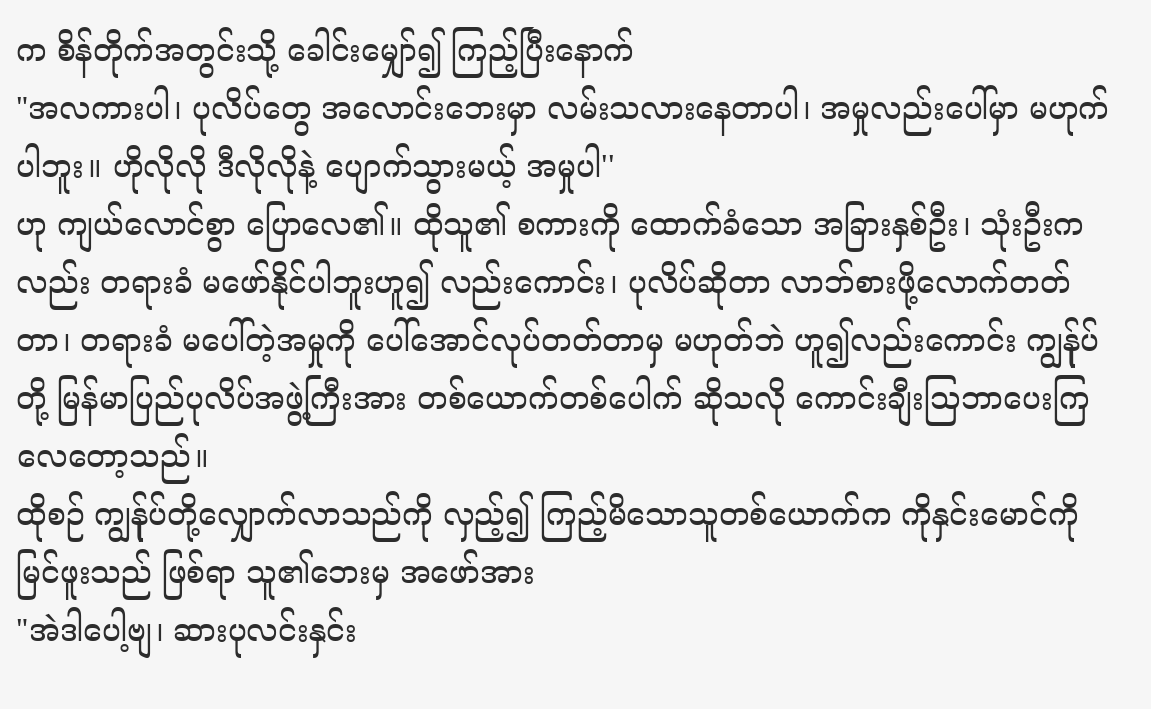က စိန်တိုက်အတွင်းသို့ ခေါင်းမျှော်၍ ကြည့်ပြီးနောက်
"အလကားပါ၊ ပုလိပ်တွေ အလောင်းဘေးမှာ လမ်းသလားနေတာပါ၊ အမှုလည်းပေါ်မှာ မဟုက်ပါဘူး။ ဟိုလိုလို ဒီလိုလိုနဲ့ ပျောက်သွားမယ့် အမှုပါ''
ဟု ကျယ်လောင်စွာ ပြောလေ၏။ ထိုသူ၏ စကားကို ထောက်ခံသော အခြားနှစ်ဦး၊ သုံးဦးကလည်း တရားခံ မဖော်နိုင်ပါဘူးဟူ၍ လည်းကောင်း၊ ပုလိပ်ဆိုတာ လာဘ်စားဖို့လောက်တတ်တာ၊ တရားခံ မပေါ်တဲ့အမှုကို ပေါ်အောင်လုပ်တတ်တာမှ မဟုတ်ဘဲ ဟူ၍လည်းကောင်း ကျွန်ုပ်တို့ မြန်မာပြည်ပုလိပ်အဖွဲ့ကြီးအား တစ်ယောက်တစ်ပေါက် ဆိုသလို ကောင်းချီးသြဘာပေးကြလေတော့သည်။
ထိုစဉ် ကျွန်ုပ်တို့လျှောက်လာသည်ကို လှည့်၍ ကြည့်မိသောသူတစ်ယောက်က ကိုနှင်းမောင်ကို မြင်ဖူးသည် ဖြစ်ရာ သူ၏ဘေးမှ အဖော်အား
"အဲဒါပေါ့ဗျ၊ ဆားပုလင်းနှင်း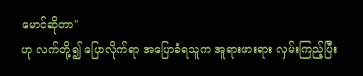မောင်ဆိုတာ''
ဟု လက်တို့၍ ပြောလိုက်ရာ အပြောခံရသူက အူရားဖားရား လှမ်းကြည့်ပြီး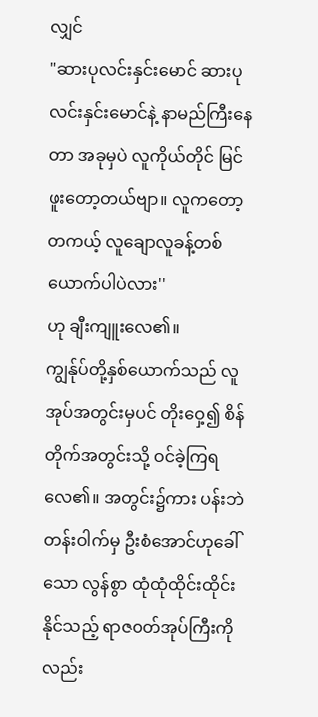လျှင်
"ဆားပုလင်းနှင်းမောင် ဆားပုလင်းနှင်းမောင်နဲ့ နာမည်ကြီးနေတာ အခုမှပဲ လူကိုယ်တိုင် မြင်ဖူးတော့တယ်ဗျာ။ လူကတော့ တကယ့် လူချောလူခန့်တစ်ယောက်ပါပဲလား''
ဟု ချီးကျူးလေ၏။
ကျွန်ုပ်တို့နှစ်ယောက်သည် လူအုပ်အတွင်းမှပင် တိုးဝှေ့၍ စိန်တိုက်အတွင်းသို့ ဝင်ခဲ့ကြရလေ၏။ အတွင်း၌ကား ပန်းဘဲတန်းဝါက်မှ ဦးစံအောင်ဟုခေါ်သော လွန်စွာ ထုံထုံထိုင်းထိုင်းနိုင်သည့် ရာဇ၀တ်အုပ်ကြီးကို လည်း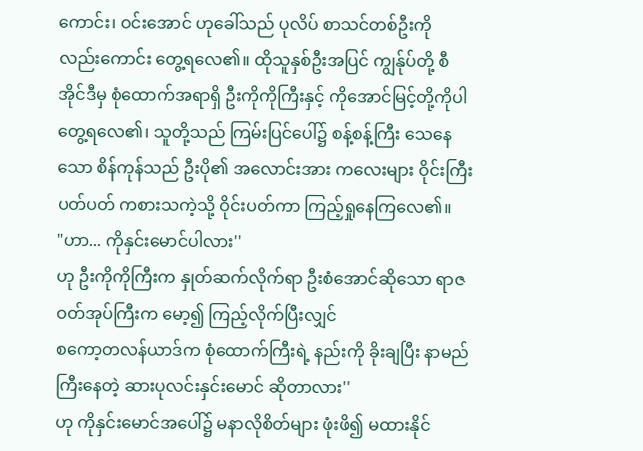ကောင်း၊ ဝင်းအောင် ဟုခေါ်သည် ပုလိပ် စာသင်တစ်ဦးကို လည်းကောင်း တွေ့ရလေ၏။ ထိုသူနှစ်ဦးအပြင် ကျွန်ုပ်တို့ စီအိုင်ဒီမှ စုံထောက်အရာရှိ ဦးကိုကိုကြီးနှင့် ကိုအောင်မြင့်တို့ကိုပါ တွေ့ရလေ၏၊ သူတို့သည် ကြမ်းပြင်ပေါ်၌ စန့်စန့်ကြီး သေနေသော စိန်ကုန်သည် ဦးပို၏ အလောင်းအား ကလေးများ ဝိုင်းကြီးပတ်ပတ် ကစားသကဲ့သို့ ဝိုင်းပတ်ကာ ကြည့်ရှုနေကြလေ၏။
"ဟာ... ကိုနှင်းမောင်ပါလား''
ဟု ဦးကိုကိုကြီးက နှုတ်ဆက်လိုက်ရာ ဦးစံအောင်ဆိုသော ရာဇဝတ်အုပ်ကြီးက မော့၍ ကြည့်လိုက်ပြီးလျှင်
စကော့တလန်ယာဒ်က စုံထောက်ကြီးရဲ့ နည်းကို ခိုးချပြီး နာမည်ကြီးနေတဲ့ ဆားပုလင်းနှင်းမောင် ဆိုတာလား''
ဟု ကိုနှင်းမောင်အပေါ်၌ မနာလိုစိတ်များ ဖုံးဖိ၍ မထားနိုင်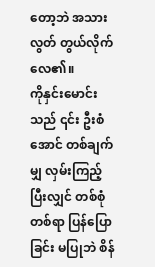တော့ဘဲ အသားလွတ် တွယ်လိုက်လေ၏။
ကိုနှင်းမောင်းသည် ၎င်း ဦးစံအောင် တစ်ချက်မျှ လှမ်းကြည့်ပြီးလျှင် တစ်စုံတစ်ရာ ပြန်ပြောခြင်း မပြုဘဲ စိန်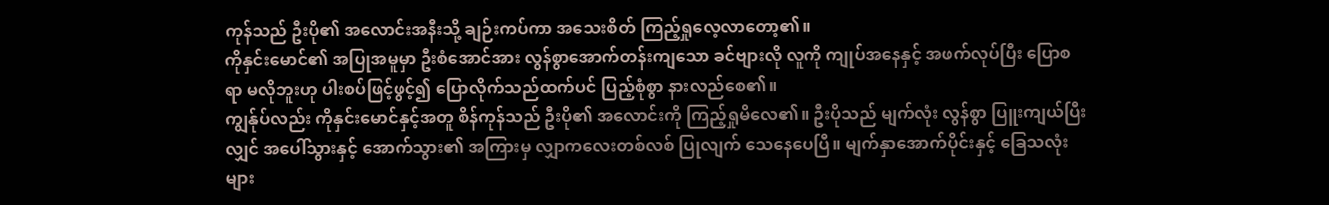ကုန်သည် ဦးပို၏ အလောင်းအနီးသို့ ချဉ်းကပ်ကာ အသေးစိတ် ကြည့်ရှုလေ့လာတော့၏။
ကိုနှင်းမောင်၏ အပြုအမူမှာ ဦးစံအောင်အား လွန်စွာအောက်တန်းကျသော ခင်ဗျားလို လူကို ကျုပ်အနေနှင့် အဖက်လုပ်ပြီး ပြောစရာ မလိုဘူးဟု ပါးစပ်ဖြင့်ဖွင့်၍ ပြောလိုက်သည်ထက်ပင် ပြည့်စုံစွာ နားလည်စေ၏။
ကျွန်ုပ်လည်း ကိုနှင်းမောင်နှင့်အတူ စိန်ကုန်သည် ဦးပို၏ အလောင်းကို ကြည့်ရှုမိလေ၏။ ဦးပိုသည် မျက်လုံး လွန်စွာ ပြူးကျယ်ပြီးလျှင် အပေါ်သွားနှင့် အောက်သွား၏ အကြားမှ လျှာကလေးတစ်လစ် ပြုလျက် သေနေပေပြီ။ မျက်နှာအောက်ပိုင်းနှင့် ခြေသလုံးများ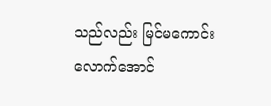သည်လည်း မြင်မကောင်းလောက်အောင်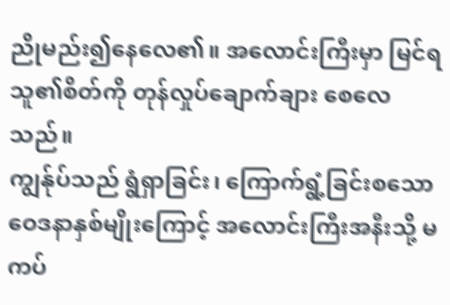ညိုမည်း၍နေလေ၏။ အလောင်းကြီးမှာ မြင်ရသူ၏စိတ်ကို တုန်လှုပ်ချောက်ချား စေလေသည်။
ကျွန်ုပ်သည် ရွံရှာခြင်း၊ ကြောက်ရွံ့ခြင်းစသော ဝေဒနာနှစ်မျိုးကြောင့် အလောင်းကြီးအနီးသို့ မကပ်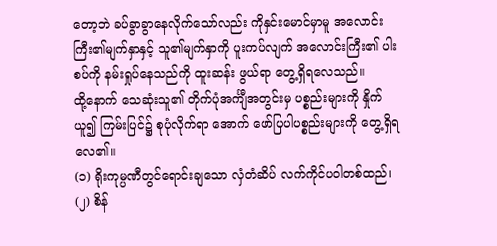တော့ဘဲ ခပ်ခွာခွာနေလိုက်သော်လည်း ကိုနှင်းမောင်မှာမူ အလောင်းကြီး၏မျက်နှာနှင့် သူ၏မျက်နှာကို ပူးကပ်လျက် အလောင်းကြီး၏ ပါးစပ်ကို နမ်းရှုပ်နေသည်ကို ထူးဆန်း ဖွယ်ရာ တွေ့ရှိရလေသည်။
ထို့နောက် သေဆုံးသူ၏ တိုက်ပုံအင်္ကျီအတွင်းမှ ပစ္စည်းများကို နှိုက်ယူ၍ ကြမ်းပြင်၌ စုပုံလိုက်ရာ အောက် ဖော်ပြပါပစ္စည်းများကို တွေ့ရှိရလေ၏။
(၁) ရိုးကုမ္ပဏီတွင်ရောင်းချသော လှံတံဆိပ် လက်ကိုင်ပဝါတစ်ထည်၊
(၂) စိန်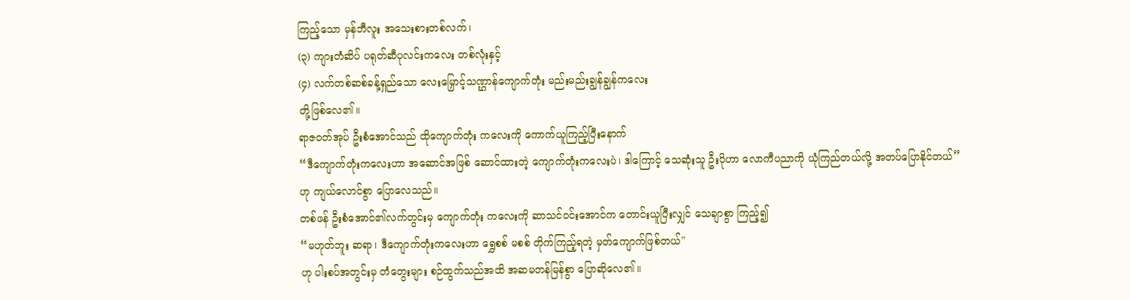ကြည့်သော မှန်ဘီလူး အသေးစားတစ်လက်၊
(၃) ကျားတံဆိပ် ပရုတ်ဆီပုလင်းကလေး တစ်လုံးနှင့်
(၄) လက်တစ်ဆစ်ခန့်ရှည်သော လေးမြှောင့်သဏ္ဌာန်ကျောက်တုံး မည်းမည်းချွန်ချွန်ကလေး
တို့ဖြစ်လေ၏။
ရာဇဝတ်အုပ် ဦးစံအောင်သည် ထိုကျောက်တုံး ကလေးကို ကောက်ယူကြည့်ပြီးနောက်
“ဒီကျောက်တုံးကလေးဟာ အဆောင်အဖြစ် ဆောင်ထားတဲ့ ကျောက်တုံးကလေးပဲ၊ ဒါကြောင့် သေဆုံးသူ ဦးပိုဟာ လောကီပညာကို ယုံကြည်တယ်လို့ အတပ်ပြောနိုင်တယ်”
ဟု ကျယ်လောင်စွာ ပြောလေသည်။
တစ်ဖန် ဦးစံအောင်၏လက်တွင်းမှ ကျောက်တုံး ကလေးကို ဆာသင်ဝင်းအောင်က တောင်းယူပြီးလျှင် သေချာစွာ ကြည့်၍
“မဟုတ်ဘူး ဆရာ၊ ဒီကျောက်တုံးကလေးဟာ ရွှေစစ် မစစ် တိုက်ကြည့်ရတဲ့ မှတ်ကျောက်ဖြစ်တယ်''
ဟု ပါးစပ်အတွင်းမှ တံတွေးများ စဉ်ထွက်သည်အထိ အဆမတန်မြန်စွာ ပြောဆိုလေ၏။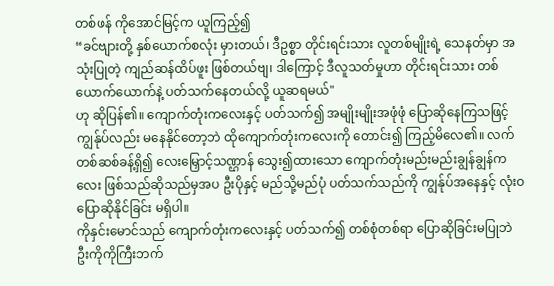တစ်ဖန် ကိုအောင်မြင့်က ယူကြည့်၍
“ခင်ဗျားတို့ နှစ်ယောက်စလုံး မှားတယ်၊ ဒီဥစ္စာ တိုင်းရင်းသား လူတစ်မျိုးရဲ့ သေနတ်မှာ အသုံးပြုတဲ့ ကျည်ဆန်ထိပ်ဖူး ဖြစ်တယ်ဗျ၊ ဒါကြောင့် ဒီလူသတ်မှုဟာ တိုင်းရင်းသား တစ်ယောက်ယောက်နဲ့ ပတ်သက်နေတယ်လို့ ယူဆရမယ်"
ဟု ဆိုပြန်၏။ ကျောက်တုံးကလေးနှင့် ပတ်သက်၍ အမျိုးမျိုးအဖုံဖုံ ပြောဆိုနေကြသဖြင့် ကျွန်ုပ်လည်း မနေနိုင်တော့ဘဲ ထိုကျောက်တုံးကလေးကို တောင်း၍ ကြည့်မိလေ၏။ လက်တစ်ဆစ်ခန့်ရှိ၍ လေးမြှောင့်သဏ္ဌာန် သွေး၍ထားသော ကျောက်တုံးမည်းမည်းချွန်ချွန်ကလေး ဖြစ်သည်ဆိုသည်မှအပ ဦးပိုနှင့် မည်သို့မည်ပုံ ပတ်သက်သည်ကို ကျွန်ုပ်အနေနှင့် လုံးဝ ပြောဆိုနိုင်ခြင်း မရှိပါ။
ကိုနှင်းမောင်သည် ကျောက်တုံးကလေးနှင့် ပတ်သက်၍ တစ်စုံတစ်ရာ ပြောဆိုခြင်းမပြုဘဲ ဦးကိုကိုကြီးဘက်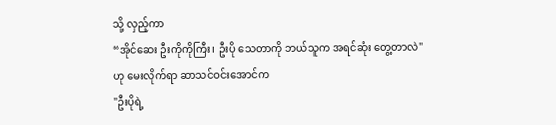သို့ လှည့်ကာ
“အိုင်ဆေး ဦးကိုကိုကြီး၊ ဦးပို သေတာကို ဘယ်သူက အရင်ဆုံး တွေ့တာလဲ"
ဟု မေးလိုက်ရာ ဆာသင်ဝင်းအောင်က
"ဦးပိုရဲ့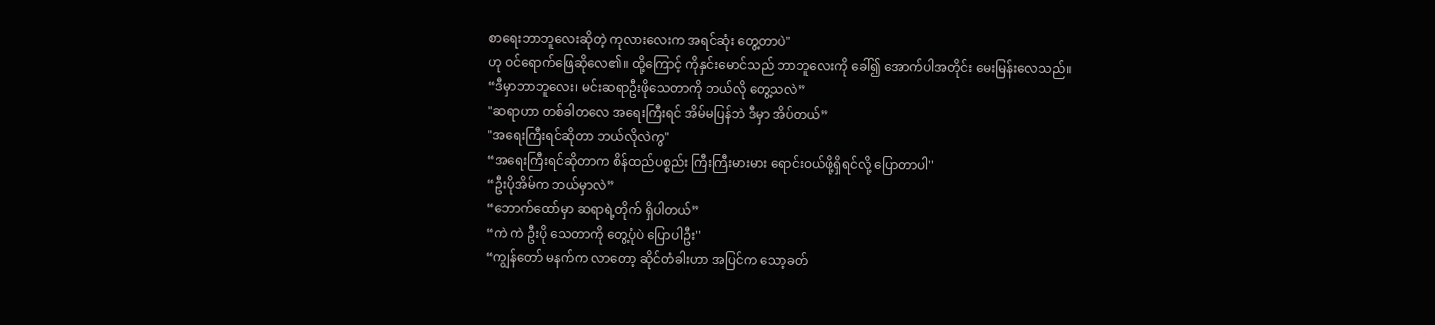စာရေးဘာဘူလေးဆိုတဲ့ ကုလားလေးက အရင်ဆုံး တွေ့တာပဲ"
ဟု ဝင်ရောက်ဖြေဆိုလေ၏။ ထို့ကြောင့် ကိုနှင်းမောင်သည် ဘာဘူလေးကို ခေါ်၍ အောက်ပါအတိုင်း မေးမြန်းလေသည်။
“ဒီမှာဘာဘူလေး၊ မင်းဆရာဦးဖိုသေတာကို ဘယ်လို တွေ့သလဲ”
"ဆရာဟာ တစ်ခါတလေ အရေးကြီးရင် အိမ်မပြန်ဘဲ ဒီမှာ အိပ်တယ်”
"အရေးကြီးရင်ဆိုတာ ဘယ်လိုလဲကွ"
“အရေးကြီးရင်ဆိုတာက စိန်ထည်ပစ္စည်း ကြီးကြီးမားမား ရောင်းဝယ်ဖို့ရှိရင်လို့ ပြောတာပါ''
“ဦးပိုအိမ်က ဘယ်မှာလဲ”
“ဘောက်ထော်မှာ ဆရာရဲ့တိုက် ရှိပါတယ်”
“ကဲ ကဲ ဦးပို သေတာကို တွေ့ပုံပဲ ပြောပါဦး''
“ကျွန်တော် မနက်က လာတော့ ဆိုင်တံခါးဟာ အပြင်က သော့ခတ်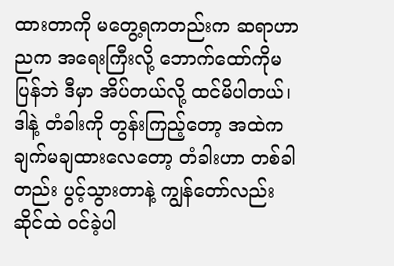ထားတာကို မတွေ့ရကတည်းက ဆရာဟာ ညက အရေးကြီးလို့ ဘောက်ထော်ကိုမပြန်ဘဲ ဒီမှာ အိပ်တယ်လို့ ထင်မိပါတယ်၊ ဒါနဲ့ တံခါးကို တွန်းကြည့်တော့ အထဲက ချက်မချထားလေတော့ တံခါးဟာ တစ်ခါတည်း ပွင့်သွားတာနဲ့ ကျွန်တော်လည်း ဆိုင်ထဲ ဝင်ခဲ့ပါ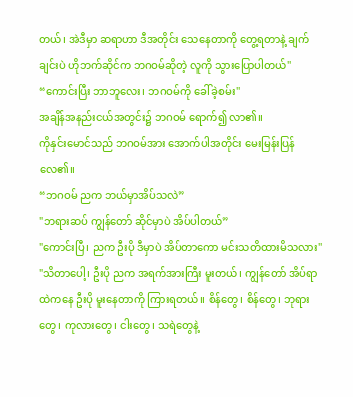တယ်၊ အဲဒီမှာ ဆရာဟာ ဒီအတိုင်း သေနေတာကို တွေ့ရတာနဲ့ ချက်ချင်းပဲ ဟိုဘက်ဆိုင်က ဘဂဝမ်ဆိုတဲ့ လူကို သွားပြောပါတယ်''
“ကောင်းပြီး ဘာဘူလေး၊ ဘဂဝမ်ကို ခေါ်ခဲ့စမ်း''
အချိန်အနည်းငယ်အတွင်း၌ ဘဂဝမ် ရောက်၍ လာ၏။
ကိုနှင်းမောင်သည် ဘဂဝမ်အား အောက်ပါအတိုင်း မေးမြန်းပြန်လေ၏။
“ဘဂဝမ် ညက ဘယ်မှာအိပ်သလဲ”
"ဘရားဆပ် ကျွန်တော် ဆိုင်မှာပဲ အိပ်ပါတယ်”
"ကောင်းပြီ၊ ညက ဦးပို ဒီမှာပဲ အိပ်တာကော မင်းသတိထားမိသလား''
"သိတာပေါ့၊ ဦးပို ညက အရက်အားကြီး မူးတယ်၊ ကျွန်တော် အိပ်ရာထဲကနေ ဦးပို မူးနေတာကို ကြားရတယ်။ စိန်တွေ၊ စိန်တွေ၊ ဘုရားတွေ၊ ကုလားတွေ၊ ငါးတွေ၊ သရဲတွေနဲ့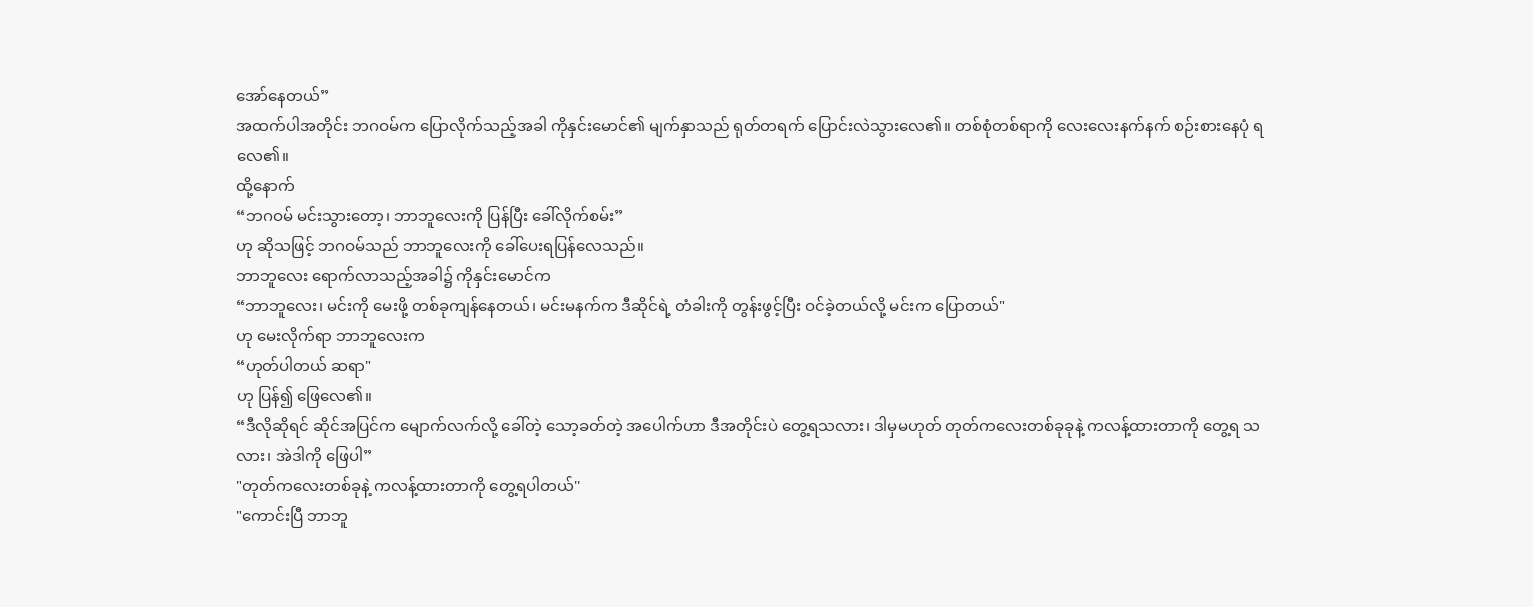အော်နေတယ်”
အထက်ပါအတိုင်း ဘဂဝမ်က ပြောလိုက်သည့်အခါ ကိုနှင်းမောင်၏ မျက်နှာသည် ရုတ်တရက် ပြောင်းလဲသွားလေ၏။ တစ်စုံတစ်ရာကို လေးလေးနက်နက် စဉ်းစားနေပုံ ရလေ၏။
ထို့နောက်
“ဘဂဝမ် မင်းသွားတော့၊ ဘာဘူလေးကို ပြန်ပြီး ခေါ်လိုက်စမ်း”
ဟု ဆိုသဖြင့် ဘဂဝမ်သည် ဘာဘူလေးကို ခေါ်ပေးရပြန်လေသည်။
ဘာဘူလေး ရောက်လာသည့်အခါ၌ ကိုနှင်းမောင်က
“ဘာဘူလေး၊ မင်းကို မေးဖို့ တစ်ခုကျန်နေတယ်၊ မင်းမနက်က ဒီဆိုင်ရဲ့ တံခါးကို တွန်းဖွင့်ပြီး ဝင်ခဲ့တယ်လို့ မင်းက ပြောတယ်"
ဟု မေးလိုက်ရာ ဘာဘူလေးက
“ဟုတ်ပါတယ် ဆရာ"
ဟု ပြန်၍ ဖြေလေ၏။
“ဒီလိုဆိုရင် ဆိုင်အပြင်က မျောက်လက်လို့ ခေါ်တဲ့ သော့ခတ်တဲ့ အပေါက်ဟာ ဒီအတိုင်းပဲ တွေ့ရသလား၊ ဒါမှမဟုတ် တုတ်ကလေးတစ်ခုခုနဲ့ ကလန့်ထားတာကို တွေ့ရ သလား၊ အဲဒါကို ဖြေပါ”
"တုတ်ကလေးတစ်ခုနဲ့ ကလန့်ထားတာကို တွေ့ရပါတယ်''
"ကောင်းပြီ ဘာဘူ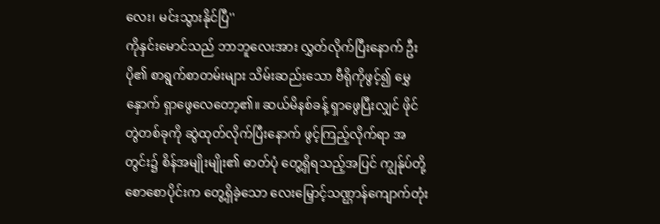လေး၊ မင်းသွားနိုင်ပြီ''
ကိုနှင်းမောင်သည် ဘာဘူလေးအား လွှတ်လိုက်ပြီးနောက် ဦးပို၏ စာရွက်စာတမ်းများ သိမ်းဆည်းသော ဗီရိုကိုဖွင့်၍ မွှေနှောက် ရှာဖွေလေတော့၏။ ဆယ်မိနစ်ခန့် ရှာဖွေပြီးလျှင် ဖိုင်တွဲတစ်ခုကို ဆွဲထုတ်လိုက်ပြီးနောက် ဖွင့်ကြည့်လိုက်ရာ အတွင်း၌ စိန်အမျိုးမျိုး၏ ဓာတ်ပုံ တွေ့ရှိရသည့်အပြင် ကျွန်ုပ်တို့ စောစောပိုင်းက တွေ့ရှိခဲ့သော လေးမြှောင့်သဏ္ဌာန်ကျောက်တုံး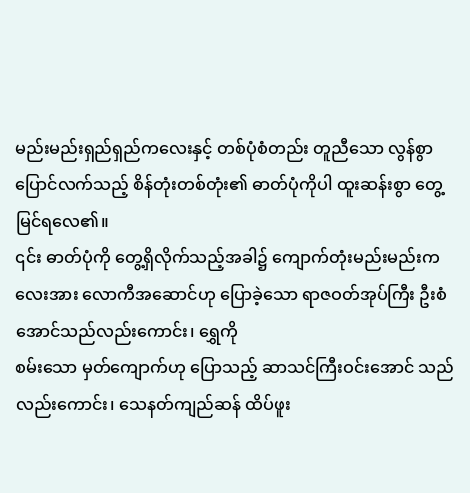မည်းမည်းရှည်ရှည်ကလေးနှင့် တစ်ပုံစံတည်း တူညီသော လွန်စွာပြောင်လက်သည့် စိန်တုံးတစ်တုံး၏ ဓာတ်ပုံကိုပါ ထူးဆန်းစွာ တွေ့မြင်ရလေ၏။
၎င်း ဓာတ်ပုံကို တွေ့ရှိလိုက်သည့်အခါ၌ ကျောက်တုံးမည်းမည်းကလေးအား လောကီအဆောင်ဟု ပြောခဲ့သော ရာဇဝတ်အုပ်ကြီး ဦးစံအောင်သည်လည်းကောင်း၊ ရွှေကို
စမ်းသော မှတ်ကျောက်ဟု ပြောသည့် ဆာသင်ကြီးဝင်းအောင် သည်လည်းကောင်း၊ သေနတ်ကျည်ဆန် ထိပ်ဖူး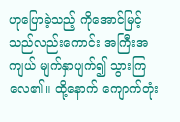ဟုပြောခဲ့သည့် ကိုအောင်မြင့်သည်လည်းကောင်း အကြီးအကျယ် မျက်နှာပျက်၍ သွားကြလေ၏။ ထို့နောက် ကျောက်တုံး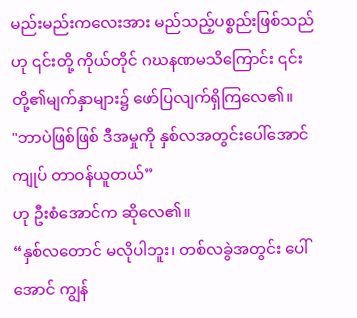မည်းမည်းကလေးအား မည်သည့်ပစ္စည်းဖြစ်သည်ဟု ၎င်းတို့ ကိုယ်တိုင် ဂဃနဏမသိကြောင်း ၎င်းတို့၏မျက်နှာများ၌ ဖော်ပြလျက်ရှိကြလေ၏။
"ဘာပဲဖြစ်ဖြစ် ဒီအမှုကို နှစ်လအတွင်းပေါ်အောင် ကျုပ် တာဝန်ယူတယ်”
ဟု ဦးစံအောင်က ဆိုလေ၏။
“နှစ်လတောင် မလိုပါဘူး၊ တစ်လခွဲအတွင်း ပေါ်အောင် ကျွန်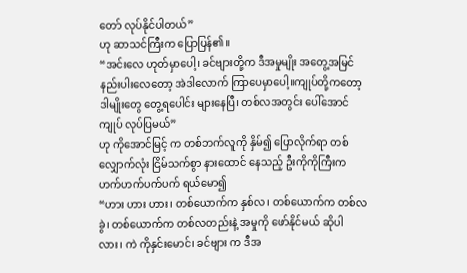တော် လုပ်နိုင်ပါတယ်”
ဟု ဆာသင်ကြီးက ပြောပြန်၏။
“အင်းလေ ဟုတ်မှာပေါ့၊ ခင်ဗျားတို့က ဒီအမှုမျိုး အတွေ့အမြင် နည်းပါးလေတော့ အဲဒါလောက် ကြာပေမှာပေါ့။ကျုပ်တို့ကတော့ ဒါမျိုးတွေ တွေ့ရပေါင်း များနေပြီ၊ တစ်လအတွင်း ပေါ်အောင် ကျုပ် လုပ်ပြမယ်”
ဟု ကိုအောင်မြင့် က တစ်ဘက်လူကို နှိမ်၍ ပြောလိုက်ရာ တစ်လျှောက်လုံး ငြိမ်သက်စွာ နားထောင် နေသည့် ဦးကိုကိုကြီးက ဟက်ဟက်ပက်ပက် ရယ်မော၍
“ဟား ဟား ဟား၊ တစ်ယောက်က နှစ်လ၊ တစ်ယောက်က တစ်လခွဲ၊ တစ်ယောက်က တစ်လတည်းနဲ့ အမှုကို ဖော်နိုင်မယ် ဆိုပါလား၊ ကဲ ကိုနှင်းမောင်၊ ခင်ဗျား က ဒီအ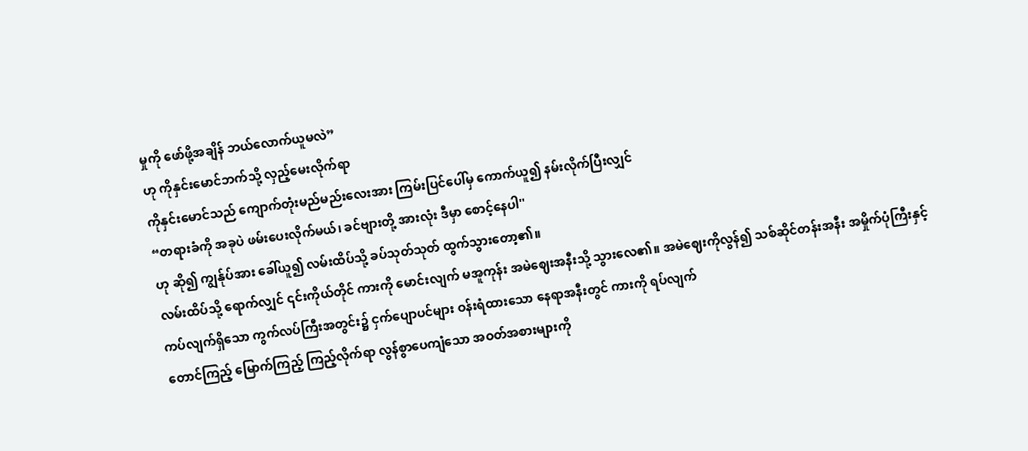မှုကို ဖော်ဖို့အချိန် ဘယ်လောက်ယူမလဲ”
ဟု ကိုနှင်းမောင်ဘက်သို့ လှည့်မေးလိုက်ရာ
ကိုနှင်းမောင်သည် ကျောက်တုံးမည်မည်းလေးအား ကြမ်းပြင်ပေါ်မှ ကောက်ယူ၍ နမ်းလိုက်ပြီးလျှင်
“တရားခံကို အခုပဲ ဖမ်းပေးလိုက်မယ်၊ ခင်ဗျားတို့ အားလုံး ဒီမှာ စောင့်နေပါ''
ဟု ဆို၍ ကျွန်ုပ်အား ခေါ်ယူ၍ လမ်းထိပ်သို့ ခပ်သုတ်သုတ် ထွက်သွားတော့၏။
လမ်းထိပ်သို့ ရောက်လျှင် ၎င်းကိုယ်တိုင် ကားကို မောင်းလျက် မအူကုန်း အမဲဈေးအနီးသို့ သွားလေ၏။ အမဲဈေးကိုလွန်၍ သစ်ဆိုင်တန်းအနီး အမှိုက်ပုံကြီးနှင့် ကပ်လျက်ရှိသော ကွက်လပ်ကြီးအတွင်း၌ ငှက်ပျောပင်များ ဝန်းရံထားသော နေရာအနီးတွင် ကားကို ရပ်လျက်
တောင်ကြည့် မြောက်ကြည့် ကြည့်လိုက်ရာ လွန်စွာပေကျံသော အဝတ်အစားများကို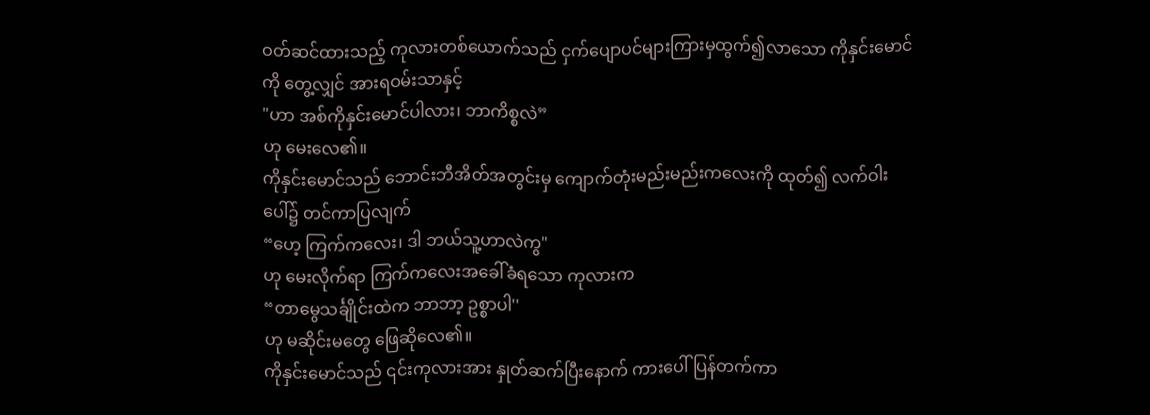ဝတ်ဆင်ထားသည့် ကုလားတစ်ယောက်သည် ငှက်ပျောပင်များကြားမှထွက်၍လာသော ကိုနှင်းမောင်ကို တွေ့လျှင် အားရဝမ်းသာနှင့်
"ဟာ အစ်ကိုနှင်းမောင်ပါလား၊ ဘာကိစ္စလဲ”
ဟု မေးလေ၏။
ကိုနှင်းမောင်သည် ဘောင်းဘီအိတ်အတွင်းမှ ကျောက်တုံးမည်းမည်းကလေးကို ထုတ်၍ လက်ဝါးပေါ်၌ တင်ကာပြလျက်
“ဟေ့ ကြက်ကလေး၊ ဒါ ဘယ်သူ့ဟာလဲကွ"
ဟု မေးလိုက်ရာ ကြက်ကလေးအခေါ်ခံရသော ကုလားက
“တာမွေသင်္ချိုင်းထဲက ဘာဘာ့ ဥစ္စာပါ''
ဟု မဆိုင်းမတွေ ဖြေဆိုလေ၏။
ကိုနှင်းမောင်သည် ၎င်းကုလားအား နှုတ်ဆက်ပြီးနောက် ကားပေါ်ပြန်တက်ကာ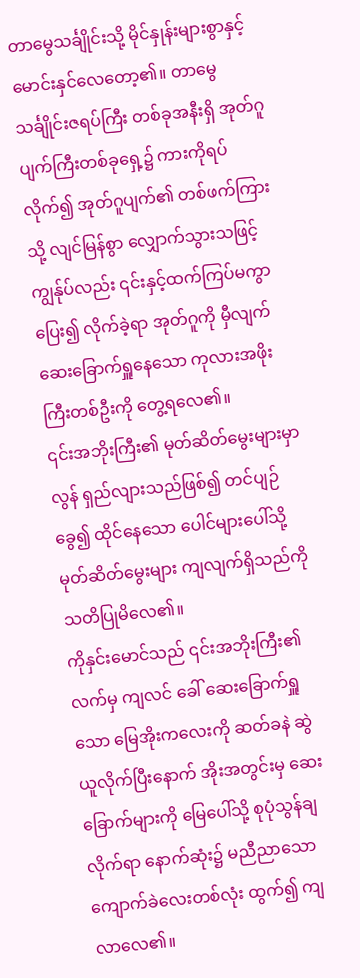တာမွေသင်္ချိုင်းသို့ မိုင်နှုန်းများစွာနှင့် မောင်းနှင်လေတော့၏။ တာမွေသင်္ချိုင်းဇရပ်ကြီး တစ်ခုအနီးရှိ အုတ်ဂူပျက်ကြီးတစ်ခုရှေ့၌ ကားကိုရပ်လိုက်၍ အုတ်ဂူပျက်၏ တစ်ဖက်ကြားသို့ လျင်မြန်စွာ လျှောက်သွားသဖြင့် ကျွန်ုပ်လည်း ၎င်းနှင့်ထက်ကြပ်မကွာ ပြေး၍ လိုက်ခဲ့ရာ အုတ်ဂူကို မှီလျက် ဆေးခြောက်ရှူနေသော ကုလားအဖိုးကြီးတစ်ဦးကို တွေ့ရလေ၏။
၎င်းအဘိုးကြီး၏ မုတ်ဆိတ်မွေးများမှာ လွန် ရှည်လျားသည်ဖြစ်၍ တင်ပျဉ်ခွေ၍ ထိုင်နေသော ပေါင်များပေါ်သို့ မုတ်ဆိတ်မွေးများ ကျလျက်ရှိသည်ကို သတိပြုမိလေ၏။
ကိုနှင်းမောင်သည် ၎င်းအဘိုးကြီး၏လက်မှ ကျလင် ခေါ် ဆေးခြောက်ရှူသော မြေအိုးကလေးကို ဆတ်ခနဲ ဆွဲယူလိုက်ပြီးနောက် အိုးအတွင်းမှ ဆေးခြောက်များကို မြေပေါ်သို့ စုပုံသွန်ချလိုက်ရာ နောက်ဆုံး၌ မညီညာသော ကျောက်ခဲလေးတစ်လုံး ထွက်၍ ကျလာလေ၏။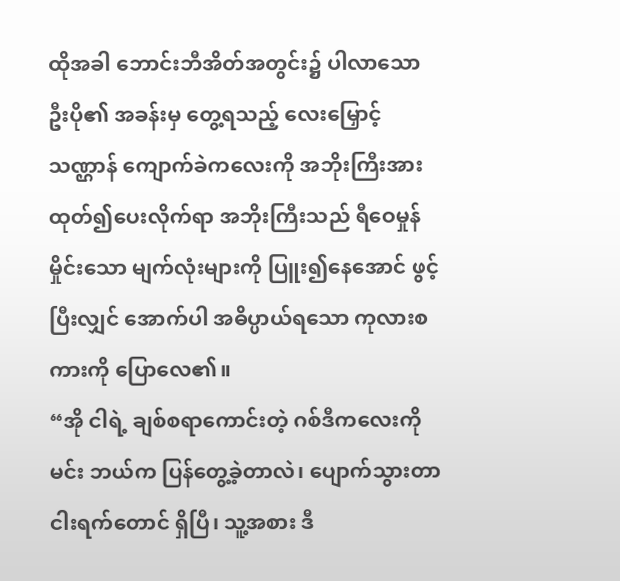ထိုအခါ ဘောင်းဘီအိတ်အတွင်း၌ ပါလာသော ဦးပို၏ အခန်းမှ တွေ့ရသည့် လေးမြှောင့်သဏ္ဌာန် ကျောက်ခဲကလေးကို အဘိုးကြီးအား ထုတ်၍ပေးလိုက်ရာ အဘိုးကြီးသည် ရီဝေမှုန်မှိုင်းသော မျက်လုံးများကို ပြူး၍နေအောင် ဖွင့်ပြီးလျှင် အောက်ပါ အဓိပ္ပာယ်ရသော ကုလားစကားကို ပြောလေ၏။
“အို ငါရဲ့ ချစ်စရာကောင်းတဲ့ ဂစ်ဒီကလေးကို မင်း ဘယ်က ပြန်တွေ့ခဲ့တာလဲ၊ ပျောက်သွားတာ ငါးရက်တောင် ရှိပြီ၊ သူ့အစား ဒီ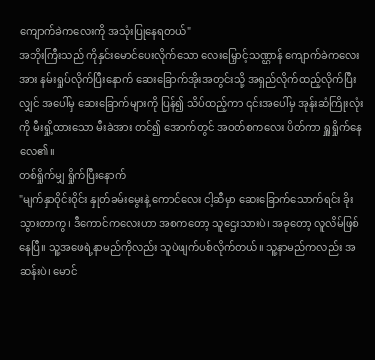ကျောက်ခဲကလေးကို အသုံးပြုနေရတယ်"
အဘိုးကြီးသည် ကိုနှင်းမောင်ပေးလိုက်သော လေးမြှောင့်သဏ္ဌာန် ကျောက်ခဲကလေးအား နမ်းရှုပ်လိုက်ပြီးနောက် ဆေးခြောက်အိုးအတွင်းသို့ အရှည်လိုက်ထည့်လိုက်ပြီးလျှင် အပေါ်မှ ဆေးခြောက်များကို ပြန်၍ သိပ်ထည့်ကာ ၎င်းအပေါ်မှ အုန်းဆံကြိုးလုံးကို မီးရှို့ထားသော မီးခဲအား တင်၍ အောက်တွင် အဝတ်စကလေး ပိတ်ကာ ရှူရှိုက်နေလေ၏။
တစ်ရှိုက်မျှ ရှိုက်ပြီးနောက်
"မျက်နှာဝိုင်းဝိုင်း နှုတ်ခမ်းမွေးနဲ့ ကောင်လေး ငါ့ဆီမှာ ဆေးခြောက်သောက်ရင်း ခိုးသွားတာကွ၊ ဒီကောင်ကလေးဟာ အစကတော့ သူဌေးသားပဲ၊ အခုတော့ လူလိမ်ဖြစ်နေပြီ။ သူ့အဖေရဲ့နာမည်ကိုလည်း သူပဲဖျက်ပစ်လိုက်တယ်။ သူ့နာမည်ကလည်း အဆန်းပဲ၊ မောင်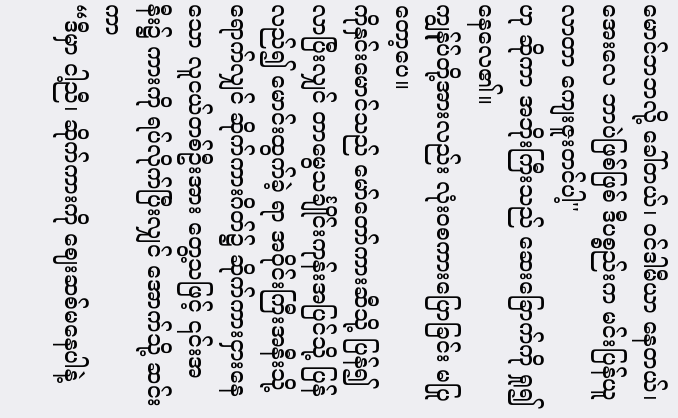မောင်ဘဘလို့ ခေါ်တယ်၊ ဝင်ဒါမီယာ နေတယ်၊ အေးလေ ဘာပဲဖြစ်ဖြစ် ဒီပစ္စည်းက မင်းပြန်ယူလာတာ ကျေးဇူးတင်ပါ့''
ဟု ဆိုကာ အဘိုးကြီးသည် ဆေးခြောက်ကို ရှု၍ နေလေ၏။
ကျွန်ုပ်တို့အားလည်း လုံးဝစကားပြောခြင်း မပြု တော့ပေ။
ကိုနှင်းမောင်သည် မော်တော်ကားဆီသို့ ပြန်၍ လာပြီးလျှင် တာမွေသင်္ချိုင်းကုန်းအပြင်သို့ ပြန်လည်၍ မောင်းထွက်ခဲ့ ရာ အဝိုင်းကြီးအနီးသို့ ရောက်လျှင် ဆိုက်ကားဂိတ်၌ ဆိုက်ကားငှားနေသော လူငယ်တစ်ဦးအား တွေ့သဖြင့် ၎င်းအနီး၌ ကားကို ရပ်လိုက်ပြီးလျှင် အောက်သို့ ဆင်းကာ
“ဒီမှာ ငါ့ညီ၊ ဆိုက်ကားကို ဈေးဆစ်မနေပါနဲ့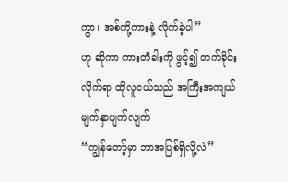ကွာ၊ အစ်ကို့ကားနဲ့ လိုက်ခဲ့ပါ”
ဟု ဆိုကာ ကားတံခါးကို ဖွင့်၍ တက်ခိုင်းလိုက်ရာ ထိုလူငယ်သည် အကြီးအကျယ် မျက်နှာပျက်လျက်
“ကျွန်တော့်မှာ ဘာအပြစ်ရှိလို့လဲ”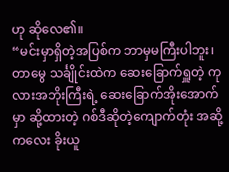ဟု ဆိုလေ၏။
“မင်းမှာရှိတဲ့အပြစ်က ဘာမှမကြီးပါဘူး၊ တာမွေ သင်္ချိုင်းထဲက ဆေးခြောက်ရှူတဲ့ ကုလားအဘိုးကြီးရဲ့ ဆေးခြောက်အိုးအောက်မှာ ဆို့ထားတဲ့ ဂစ်ဒီဆိုတဲ့ကျောက်တုံး အဆို့ကလေး ခိုးယူ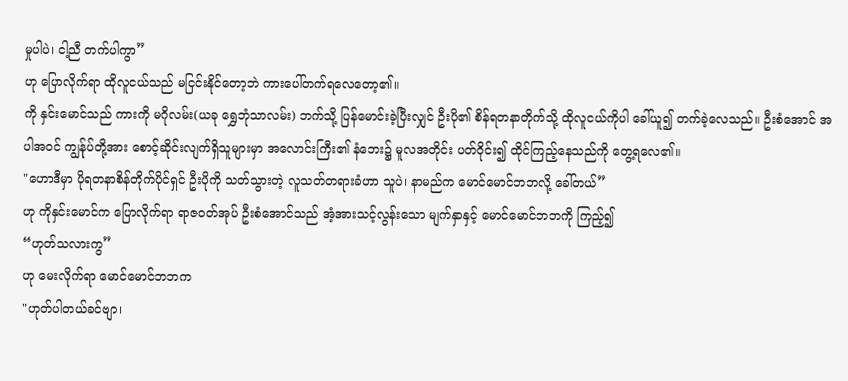မှုပါပဲ၊ ငါ့ညီ တက်ပါကွာ”
ဟု ပြောလိုက်ရာ ထိုလူငယ်သည် မငြင်းနိုင်တော့ဘဲ ကားပေါ်တက်ရလေတော့၏။
ကို နှင်းမောင်သည် ကားကို မဂိုလမ်း(ယခု ရွှေဘုံသာလမ်း) ဘက်သို့ ပြန်မောင်းခဲ့ပြီးလျှင် ဦးပို၏ စိန်ရတနာတိုက်သို့ ထိုလူငယ်ကိုပါ ခေါ်ယူ၍ တက်ခဲ့လေသည်။ ဦးစံအောင် အပါအဝင် ကျွန်ုပ်တို့အား စောင့်ဆိုင်းလျက်ရှိသူများမှာ အလောင်းကြီး၏ နံဘေး၌ မူလအတိုင်း ပတ်ဝိုင်း၍ ထိုင်ကြည့်နေသည်ကို တွေ့ရလေ၏။
"ဟောဒီမှာ ပိုရတနာစိန်တိုက်ပိုင်ရှင် ဦးပိုကို သတ်သွားတဲ့ လူသတ်တရားခံဟာ သူပဲ၊ နာမည်က မောင်မောင်ဘဘလို့ ခေါ်တယ်”
ဟု ကိုနှင်းမောင်က ပြောလိုက်ရာ ရာဇဝတ်အုပ် ဦးစံအောင်သည် အံ့အားသင့်လွန်းသော မျက်နှာနှင့် မောင်မောင်ဘဘကို ကြည့်၍
“ဟုတ်သလားကွ”
ဟု မေးလိုက်ရာ မောင်မောင်ဘဘက
"ဟုတ်ပါတယ်ခင်ဗျာ၊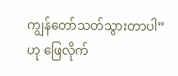ကျွန်တော်သတ်သွားတာပါ”
ဟု ဖြေလိုက်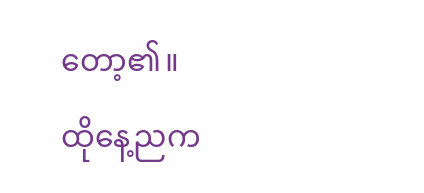တော့၏။
ထိုနေ့ညက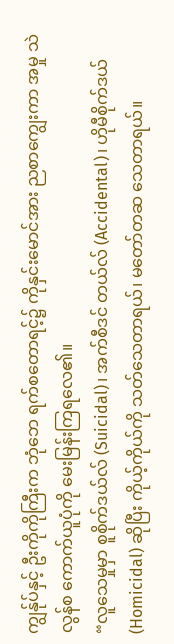ကျွန်ုပ်နှင့် ဦးကိုကိုကြီးက ဘုံဘေ ရက်စတောရင့်၌ ကိုနှင်းမောင်အား ညစာကျွေးကာ အမှု သဲလွန်စ ကောက်ယူပုံကို မေးမြန်းကြရလေ၏။
“လူသေမှုမှာ စူစိုက်ဒယ်လ် (Suicidal)၊ အက်စီဒင် တယ်လ် (Accidental)၊ ဟိုမီစိုက်ဒယ်(Homicidal) ဆိုပြီး ကိုယ့်ကိုယ်ကို သတ်သေတာရယ်၊ မတော်တဆ သေတာရယ်။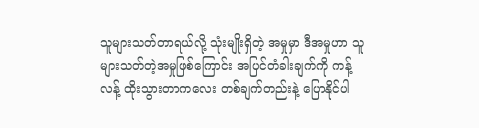သူများသတ်တာရယ်လို့ သုံးမျိုးရှိတဲ့ အမှုမှာ ဒီအမှုဟာ သူများသတ်တဲ့အမှုဖြစ်ကြောင်း အပြင်တံခါးချက်ကို ကန့်လန့် ထိုးသွားတာကလေး တစ်ချက်တည်းနဲ့ ပြောနိုင်ပါ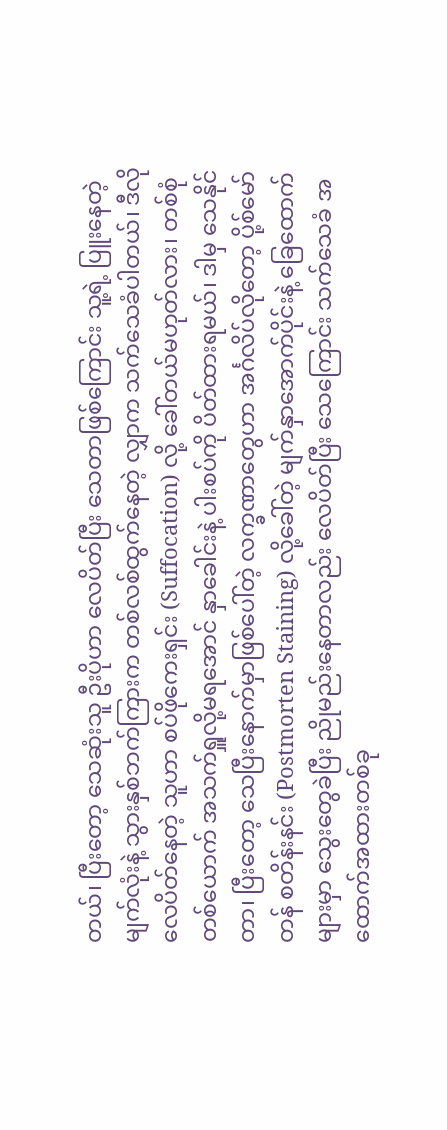တယ်၊ ပြီးတော့ သေဆုံးသူ ဦးပိုဟာ လေပိတ်ပြီး သေတာဖြစ်ကြောင်း သူ့ရဲ့ ပြူးနေတဲ့မျက်လုံးနဲ့ သွားနှစ်ဘက်ကြားက တစ်လစ်ထွက်နေတဲ့ လျှာက သက်သေခံပါတယ်၊ ဒီလို လေပိတ်နေတဲ့ သူဟာ စပ်ဖိုကေးရှင်း (Suffocation) လို့ ခေါ်တယ်မဟုတ်လား၊ တစ်စုံတစ်ယောက် အသက်ရှူလို့မရအောင် နှာခေါင်းနဲ့ ပါးစပ်ကို ပိတ်ထားရမယ်၊ ဒါမှ သေနိုင်တာ၊ ပြီးတော့ သေပြီးနောက်မှာဖြစ်ပေါ်တဲ့ လက္ခဏာတွေဟာ အင်္ဂလိပ်လိုတော့ ပို့စ်မော်တန် စတိန်းနင်း (Postmorten Staining) လို့ခေါ်တဲ့ မျက်နှာအောက်ပိုင်းနဲ့ ခြေထောက်များမှာ သွေးတွေခဲပြီး ညိုမည်းနေတာလည်း လေပိတ်ပြီး သေကြောင်း သက်သေခံ အထောက်အထားတစ်ခု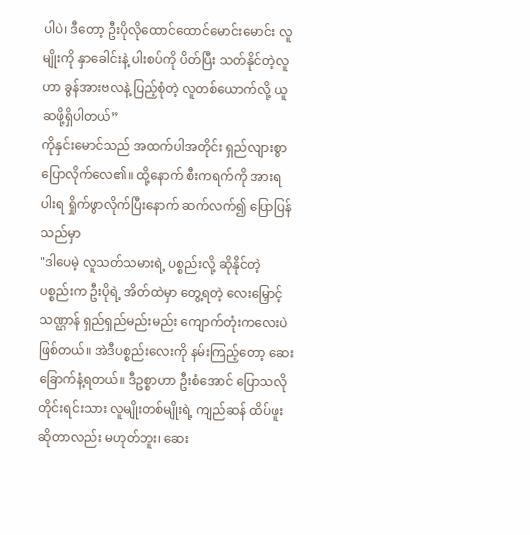ပါပဲ၊ ဒီတော့ ဦးပိုလိုထောင်ထောင်မောင်းမောင်း လူမျိုးကို နှာခေါင်းနဲ့ ပါးစပ်ကို ပိတ်ပြီး သတ်နိုင်တဲ့လူဟာ ခွန်အားဗလနဲ့ ပြည့်စုံတဲ့ လူတစ်ယောက်လို့ ယူဆဖို့ရှိပါတယ်”
ကိုနှင်းမောင်သည် အထက်ပါအတိုင်း ရှည်လျားစွာ ပြောလိုက်လေ၏။ ထို့နောက် စီးကရက်ကို အားရပါးရ ရှိုက်ဖွာလိုက်ပြီးနောက် ဆက်လက်၍ ပြောပြန်သည်မှာ
"ဒါပေမဲ့ လူသတ်သမားရဲ့ ပစ္စည်းလို့ ဆိုနိုင်တဲ့ ပစ္စည်းက ဦးပိုရဲ့ အိတ်ထဲမှာ တွေ့ရတဲ့ လေးမြှောင့်သဏ္ဌာန် ရှည်ရှည်မည်းမည်း ကျောက်တုံးကလေးပဲ ဖြစ်တယ်။ အဲဒီပစ္စည်းလေးကို နမ်းကြည့်တော့ ဆေးခြောက်နံ့ရတယ်။ ဒီဥစ္စာဟာ ဦးစံအောင် ပြောသလို တိုင်းရင်းသား လူမျိုးတစ်မျိုးရဲ့ ကျည်ဆန် ထိပ်ဖူးဆိုတာလည်း မဟုတ်ဘူး၊ ဆေး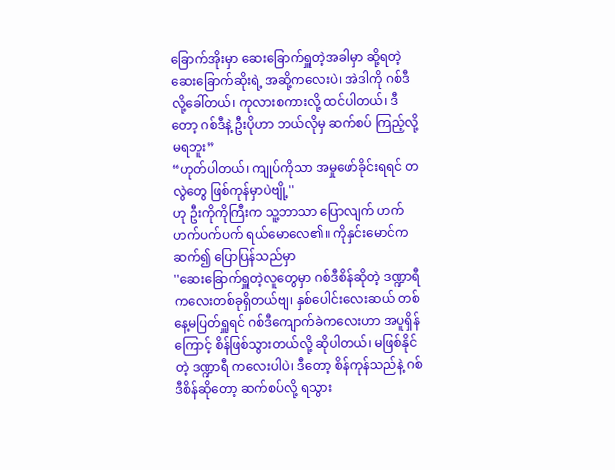ခြောက်အိုးမှာ ဆေးခြောက်ရှူတဲ့အခါမှာ ဆို့ရတဲ့ ဆေးခြောက်ဆိုးရဲ့ အဆို့ကလေးပဲ၊ အဲဒါကို ဂစ်ဒီလို့ခေါ်တယ်၊ ကုလားစကားလို့ ထင်ပါတယ်၊ ဒီတော့ ဂစ်ဒီနဲ့ ဦးပိုဟာ ဘယ်လိုမှ ဆက်စပ် ကြည့်လို့ မရဘူး”
“ဟုတ်ပါတယ်၊ ကျုပ်ကိုသာ အမှုဖော်ခိုင်းရရင် တလွဲတွေ ဖြစ်ကုန်မှာပဲဗျို့''
ဟု ဦးကိုကိုကြီးက သူ့ဘာသာ ပြောလျက် ဟက်ဟက်ပက်ပက် ရယ်မောလေ၏။ ကိုနှင်းမောင်က ဆက်၍ ပြောပြန်သည်မှာ
''ဆေးခြောက်ရှူတဲ့လူတွေမှာ ဂစ်ဒီစိန်ဆိုတဲ့ ဒဏ္ဍာရီ ကလေးတစ်ခုရှိတယ်ဗျ၊ နှစ်ပေါင်းလေးဆယ် တစ်နေ့မပြတ်ရှူရင် ဂစ်ဒီကျောက်ခဲကလေးဟာ အပူရှိန်ကြောင့် စိန်ဖြစ်သွားတယ်လို့ ဆိုပါတယ်၊ မဖြစ်နိုင်တဲ့ ဒဏ္ဍာရီ ကလေးပါပဲ၊ ဒီတော့ စိန်ကုန်သည်နဲ့ ဂစ်ဒီစိန်ဆိုတော့ ဆက်စပ်လို့ ရသွား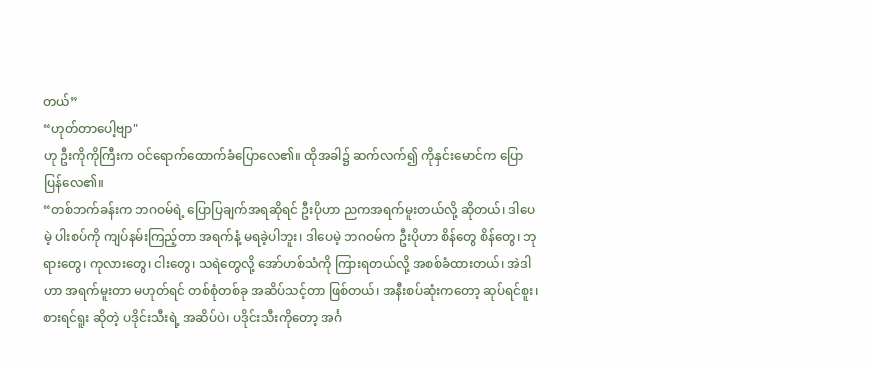တယ်”
“ဟုတ်တာပေါ့ဗျာ"
ဟု ဦးကိုကိုကြီးက ဝင်ရောက်ထောက်ခံပြောလေ၏။ ထိုအခါ၌ ဆက်လက်၍ ကိုနှင်းမောင်က ပြောပြန်လေ၏။
“တစ်ဘက်ခန်းက ဘဂဝမ်ရဲ့ ပြောပြချက်အရဆိုရင် ဦးပိုဟာ ညကအရက်မူးတယ်လို့ ဆိုတယ်၊ ဒါပေမဲ့ ပါးစပ်ကို ကျပ်နမ်းကြည့်တာ အရက်နံ့ မရခဲ့ပါဘူး၊ ဒါပေမဲ့ ဘဂဝမ်က ဦးပိုဟာ စိန်တွေ စိန်တွေ၊ ဘုရားတွေ၊ ကုလားတွေ၊ ငါးတွေ၊ သရဲတွေလို့ အော်ဟစ်သံကို ကြားရတယ်လို့ အစစ်ခံထားတယ်၊ အဲဒါဟာ အရက်မူးတာ မဟုတ်ရင် တစ်စုံတစ်ခု အဆိပ်သင့်တာ ဖြစ်တယ်၊ အနီးစပ်ဆုံးကတော့ ဆုပ်ရင်စူး၊ စားရင်ရူး ဆိုတဲ့ ပဒိုင်းသီးရဲ့ အဆိပ်ပဲ၊ ပဒိုင်းသီးကိုတော့ အင်္ဂ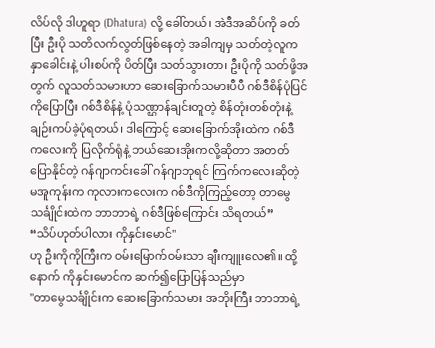လိပ်လို ဒါဟူရာ (Dhatura) လို့ ခေါ်တယ်၊ အဲဒီအဆိပ်ကို ခတ်ပြီး ဦးပို သတိလက်လွတ်ဖြစ်နေတဲ့ အခါကျမှ သတ်တဲ့လူက နှာခေါင်းနဲ့ ပါးစပ်ကို ပိတ်ပြီး သတ်သွားတာ၊ ဦးပိုကို သတ်ဖို့အတွက် လူသတ်သမားဟာ ဆေးခြောက်သမားပီပီ ဂစ်ဒီစိန်ပုံပြင်ကိုပြောပြီး ဂစ်ဒီစိန်နဲ့ ပုံသဏ္ဌာန်ချင်းတူတဲ့ စိန်တုံးတစ်တုံးနဲ့ ချဉ်းကပ်ခဲ့ပုံရတယ်၊ ဒါကြောင့် ဆေးခြောက်အိုးထဲက ဂစ်ဒီ ကလေးကို ပြလိုက်ရုံနဲ့ ဘယ်ဆေးအိုးကလို့ဆိုတာ အတတ် ပြောနိုင်တဲ့ ဂန်ဂျာကင်းခေါ် ဂန်ဂျာဘုရင် ကြက်ကလေးဆိုတဲ့ မအူကုန်းက ကုလားကလေးက ဂစ်ဒီကိုကြည့်တော့ တာမွေ သင်္ချိုင်းထဲက ဘာဘာရဲ့ ဂစ်ဒီဖြစ်ကြောင်း သိရတယ်”
“သိပ်ဟုတ်ပါလား ကိုနှင်းမောင်''
ဟု ဦးကိုကိုကြီးက ဝမ်းမြောက်ဝမ်းသာ ချီးကျူးလေ၏။ ထို့နောက် ကိုနှင်းမောင်က ဆက်၍ပြောပြန်သည်မှာ
"တာမွေသင်္ချိုင်းက ဆေးခြောက်သမား အဘိုးကြီး ဘာဘာရဲ့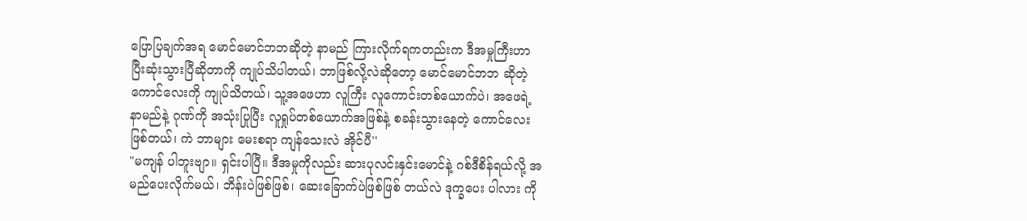ပြောပြချက်အရ မောင်မောင်ဘဘဆိုတဲ့ နာမည် ကြားလိုက်ရကတည်းက ဒီအမှုကြီးဟာ ပြီးဆုံးသွားပြီဆိုတာကို ကျုပ်သိပါတယ်၊ ဘာဖြစ်လို့လဲဆိုတော့ မောင်မောင်ဘဘ ဆိုတဲ့ကောင်လေးကို ကျုပ်သိတယ်၊ သူ့အဖေဟာ လူကြီး လူကောင်းတစ်ယောက်ပဲ၊ အဖေရဲ့ နာမည်နဲ့ ဂုဏ်ကို အသုံးပြုပြီး လူရှုပ်တစ်ယောက်အဖြစ်နဲ့ စခန်းသွားနေတဲ့ ကောင်လေး ဖြစ်တယ်၊ ကဲ ဘာများ မေးစရာ ကျန်သေးလဲ အိုင်ပီ''
"မကျန် ပါဘူးဗျာ။ ရှင်းပါပြီ။ ဒီအမှုကိုလည်း ဆားပုလင်းနှင်းမောင်နဲ့ ဂစ်ဒီစိန်ရယ်လို့ အမည်ပေးလိုက်မယ်၊ ဘိန်းပဲဖြစ်ဖြစ်၊ ဆေးခြောက်ပဲဖြစ်ဖြစ် တယ်လဲ ဒုက္ခပေး ပါလား ကို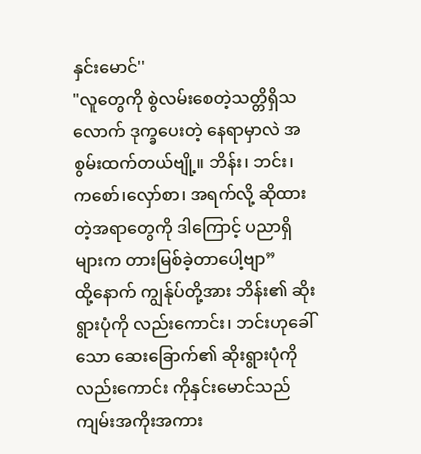နှင်းမောင်''
"လူတွေကို စွဲလမ်းစေတဲ့သတ္တိရှိသလောက် ဒုက္ခပေးတဲ့ နေရာမှာလဲ အစွမ်းထက်တယ်ဗျို့။ ဘိန်း၊ ဘင်း၊ ကစော်၊လှော်စာ၊ အရက်လို့ ဆိုထားတဲ့အရာတွေကို ဒါကြောင့် ပညာရှိများက တားမြစ်ခဲ့တာပေါ့ဗျာ”
ထို့နောက် ကျွန်ုပ်တို့အား ဘိန်း၏ ဆိုးရွားပုံကို လည်းကောင်း၊ ဘင်းဟုခေါ်သော ဆေးခြောက်၏ ဆိုးရွားပုံကို လည်းကောင်း ကိုနှင်းမောင်သည် ကျမ်းအကိုးအကား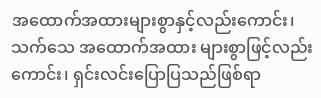အထောက်အထားများစွာနှင့်လည်းကောင်း၊ သက်သေ အထောက်အထား များစွာဖြင့်လည်းကောင်း၊ ရှင်းလင်းပြောပြသည်ဖြစ်ရာ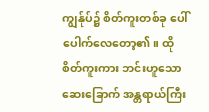ကျွန်ုပ်၌ စိတ်ကူးတစ်ခု ပေါ်ပေါက်လေတော့၏။ ထိုစိတ်ကူးကား ဘင်းဟူသော ဆေးခြောက် အန္တရာယ်ကြီး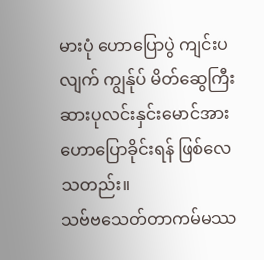မားပုံ ဟောပြောပွဲ ကျင်းပလျက် ကျွန်ုပ် မိတ်ဆွေကြီး ဆားပုလင်းနှင်းမောင်အား ဟောပြောခိုင်းရန် ဖြစ်လေသတည်း။
သဗ်ဗသေတ်တာကမ်မဿ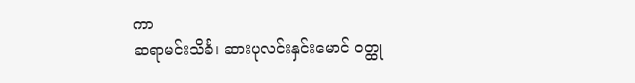ကာ
ဆရာမင်းသိင်္ခ၊ ဆားပုလင်းနှင်းမောင် ဝတ္ထု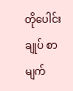တိုပေါင်းချုပ် စာမျက်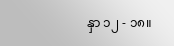နှာ ၁၂ - ၁၈။